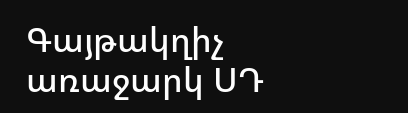Գայթակղիչ առաջարկ ՍԴ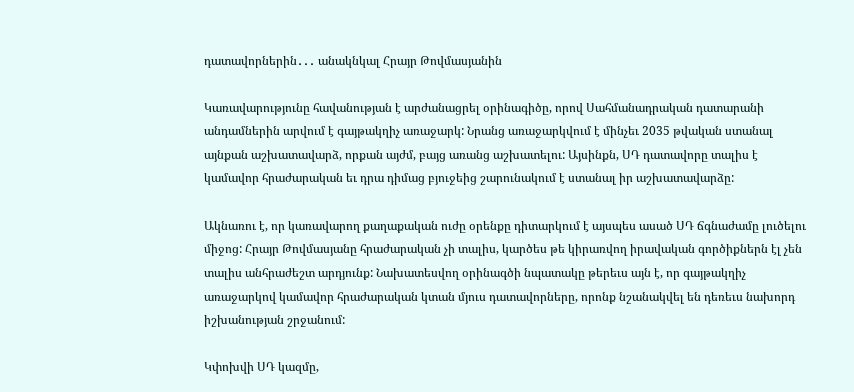դատավորներին․․․ անակնկալ Հրայր Թովմասյանին

Կառավարությունը հավանության է արժանացրել օրինագիծը, որով Սահմանադրական դատարանի անդամներին արվում է գայթակղիչ առաջարկ: Նրանց առաջարկվում է մինչեւ 2035 թվական ստանալ այնքան աշխատավարձ, որքան այժմ, բայց առանց աշխատելու: Այսինքն, ՍԴ դատավորը տալիս է կամավոր հրաժարական եւ դրա դիմաց բյուջեից շարունակում է ստանալ իր աշխատավարձը:

Ակնառու է, որ կառավարող քաղաքական ուժը օրենքը դիտարկում է այսպես ասած ՍԴ ճգնաժամը լուծելու միջոց: Հրայր Թովմասյանը հրաժարական չի տալիս, կարծես թե կիրառվող իրավական գործիքներն էլ չեն տալիս անհրաժեշտ արդյունք: Նախատեսվող օրինագծի նպատակը թերեւս այն է, որ գայթակղիչ առաջարկով կամավոր հրաժարական կտան մյուս դատավորները, որոնք նշանակվել են դեռեւս նախորդ իշխանության շրջանում:

Կփոխվի ՍԴ կազմը,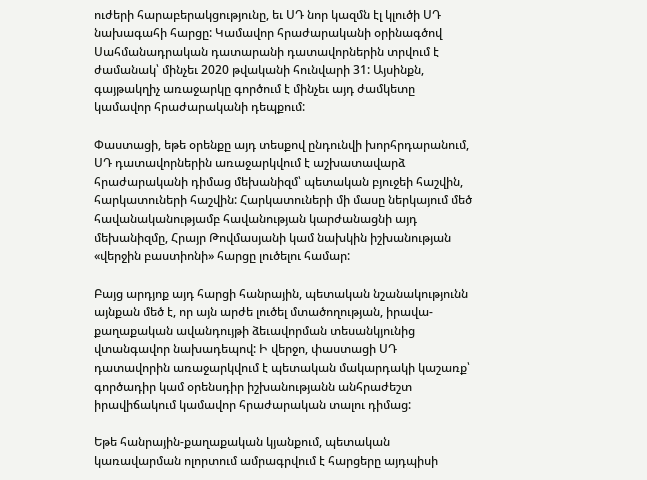ուժերի հարաբերակցությունը, եւ ՍԴ նոր կազմն էլ կլուծի ՍԴ նախագահի հարցը: Կամավոր հրաժարականի օրինագծով Սահմանադրական դատարանի դատավորներին տրվում է ժամանակ՝ մինչեւ 2020 թվականի հունվարի 31: Այսինքն, գայթակղիչ առաջարկը գործում է մինչեւ այդ ժամկետը կամավոր հրաժարականի դեպքում:

Փաստացի, եթե օրենքը այդ տեսքով ընդունվի խորհրդարանում, ՍԴ դատավորներին առաջարկվում է աշխատավարձ հրաժարականի դիմաց մեխանիզմ՝ պետական բյուջեի հաշվին, հարկատուների հաշվին: Հարկատուների մի մասը ներկայում մեծ հավանականությամբ հավանության կարժանացնի այդ մեխանիզմը, Հրայր Թովմասյանի կամ նախկին իշխանության «վերջին բաստիոնի» հարցը լուծելու համար:

Բայց արդյոք այդ հարցի հանրային, պետական նշանակությունն այնքան մեծ է, որ այն արժե լուծել մտածողության, իրավա-քաղաքական ավանդույթի ձեւավորման տեսանկյունից վտանգավոր նախադեպով: Ի վերջո, փաստացի ՍԴ դատավորին առաջարկվում է պետական մակարդակի կաշառք՝ գործադիր կամ օրենսդիր իշխանությանն անհրաժեշտ իրավիճակում կամավոր հրաժարական տալու դիմաց:

Եթե հանրային-քաղաքական կյանքում, պետական կառավարման ոլորտում ամրագրվում է հարցերը այդպիսի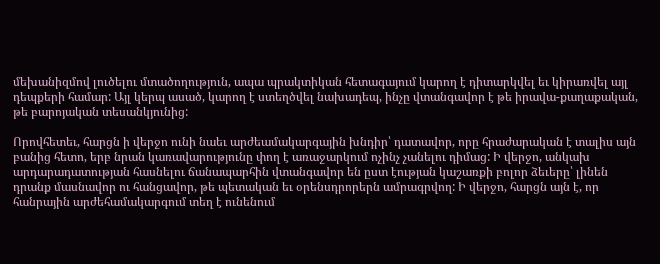մեխանիզմով լուծելու մտածողություն, ապա պրակտիկան հետագայում կարող է դիտարկվել եւ կիրառվել այլ դեպքերի համար: Այլ կերպ ասած, կարող է ստեղծվել նախադեպ, ինչը վտանգավոր է թե իրավա-քաղաքական, թե բարոյական տեսանկյունից:

Որովհետեւ, հարցն ի վերջո ունի նաեւ արժեամակարգային խնդիր՝ դատավոր, որը հրաժարական է տալիս այն բանից հետո, երբ նրան կառավարությունը փող է առաջարկում ոչինչ չանելու դիմաց: Ի վերջո, անկախ արդարադատության հասնելու ճանապարհին վտանգավոր են ըստ էության կաշառքի բոլոր ձեւերը՝ լինեն դրանք մասնավոր ու հանցավոր, թե պետական եւ օրենսդրորերն ամրագրվող: Ի վերջո, հարցն այն է, որ հանրային արժեհամակարգում տեղ է ունենում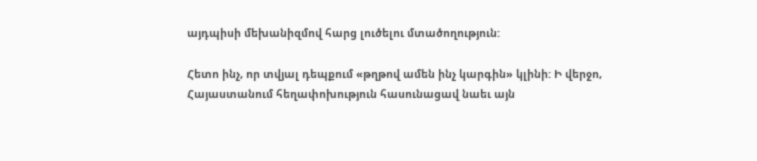այդպիսի մեխանիզմով հարց լուծելու մտածողություն:

Հետո ինչ, որ տվյալ դեպքում «թղթով ամեն ինչ կարգին» կլինի: Ի վերջո, Հայաստանում հեղափոխություն հասունացավ նաեւ այն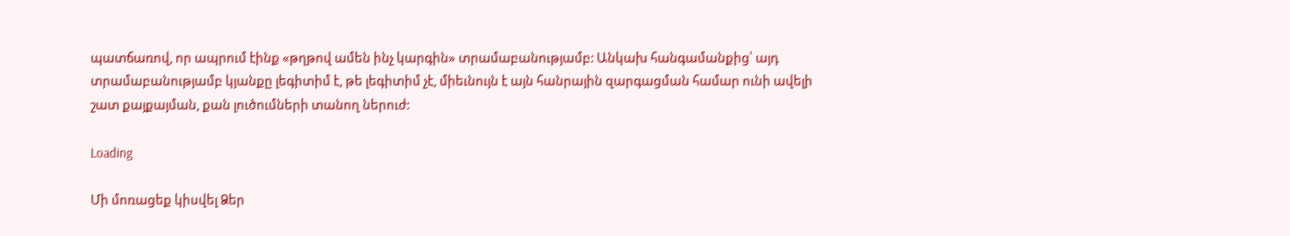պատճառով, որ ապրում էինք «թղթով ամեն ինչ կարգին» տրամաբանությամբ: Անկախ հանգամանքից՝ այդ տրամաբանությամբ կյանքը լեգիտիմ է, թե լեգիտիմ չէ, միեւնույն է այն հանրային զարգացման համար ունի ավելի շատ քայքայման, քան լուծումների տանող ներուժ:

Loading

Մի մոռացեք կիսվել Ձեր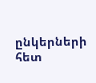ընկերների հետ